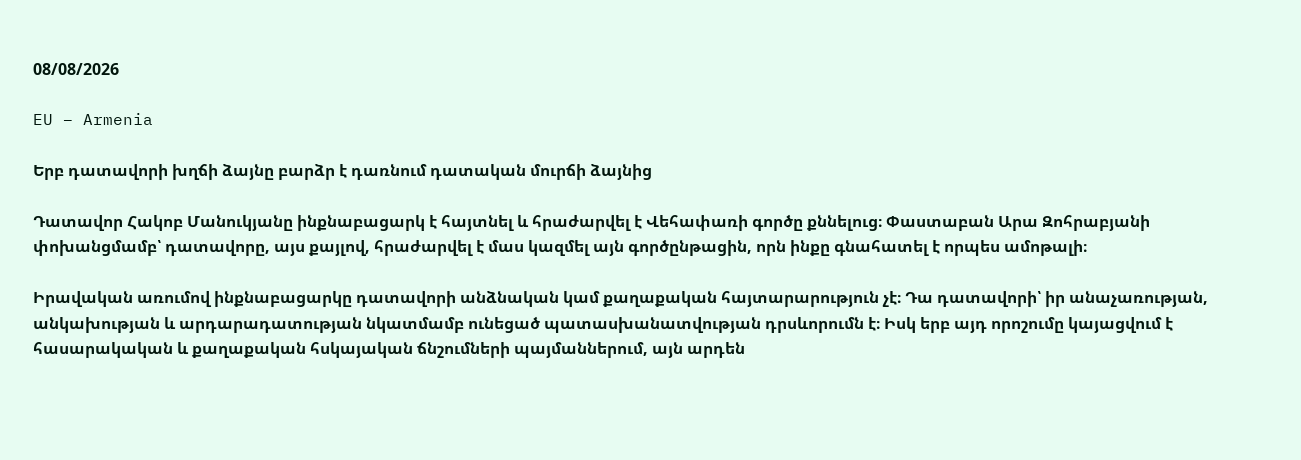08/08/2026

EU – Armenia

Երբ դատավորի խղճի ձայնը բարձր է դառնում դատական մուրճի ձայնից

Դատավոր Հակոբ Մանուկյանը ինքնաբացարկ է հայտնել և հրաժարվել է Վեհափառի գործը քննելուց։ Փաստաբան Արա Զոհրաբյանի փոխանցմամբ՝ դատավորը, այս քայլով, հրաժարվել է մաս կազմել այն գործընթացին, որն ինքը գնահատել է որպես ամոթալի։

Իրավական առումով ինքնաբացարկը դատավորի անձնական կամ քաղաքական հայտարարություն չէ։ Դա դատավորի՝ իր անաչառության, անկախության և արդարադատության նկատմամբ ունեցած պատասխանատվության դրսևորումն է։ Իսկ երբ այդ որոշումը կայացվում է հասարակական և քաղաքական հսկայական ճնշումների պայմաններում, այն արդեն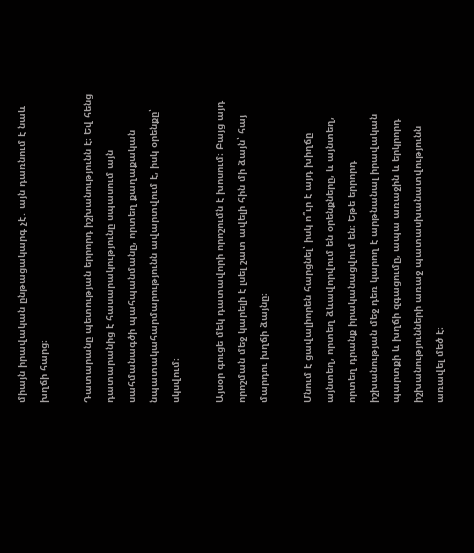միայն իրավական ընթացակարգ չէ․ այն դառնում է նաև խղճի հարց։

Դատարանը պետության երրորդ իշխանությունն է։ Եվ հենց դատարանից է հասարակությունը սպասում այն սահմանագծի պահպանմանը, որտեղ քաղաքական նպատակահարմարությունն ավարտվում է, իսկ օրենքը՝ սկսվում։

Այսօր գուցե մեկ դատավորի որոշումն է խոսում։ Բայց այդ որոշման մեջ կարելի է լսել շատ ավելի հին մի ձայն՝ հայ մարդու խղճի ձայնը։

Մնում է ցավալիորեն հարցնել՝ իսկ ո՞ւր է այդ խիղճը այնտեղ, որտեղ ձևավորվում են օրենքները, և այնտեղ, որտեղ դրանք իրականացվում են։ Եթե երրորդ իշխանության մեջ դեռ կարող է արթնանալ իրավական պարտքի և խղճի զգացումը, ապա առաջին և երկրորդ իշխանությունների առաջ պատասխանատվությունն առավել մեծ է։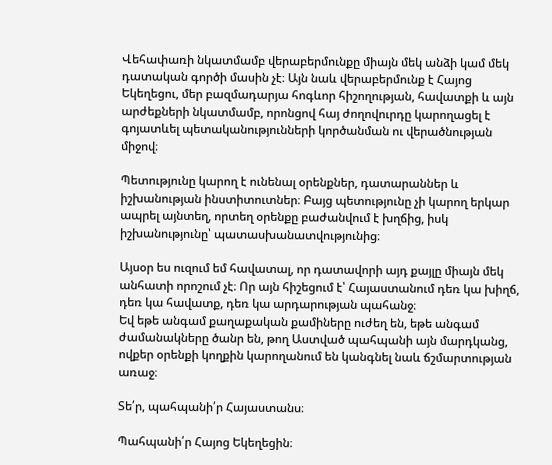Վեհափառի նկատմամբ վերաբերմունքը միայն մեկ անձի կամ մեկ դատական գործի մասին չէ։ Այն նաև վերաբերմունք է Հայոց Եկեղեցու, մեր բազմադարյա հոգևոր հիշողության, հավատքի և այն արժեքների նկատմամբ, որոնցով հայ ժողովուրդը կարողացել է գոյատևել պետականությունների կործանման ու վերածնության միջով։

Պետությունը կարող է ունենալ օրենքներ, դատարաններ և իշխանության ինստիտուտներ։ Բայց պետությունը չի կարող երկար ապրել այնտեղ, որտեղ օրենքը բաժանվում է խղճից, իսկ իշխանությունը՝ պատասխանատվությունից։

Այսօր ես ուզում եմ հավատալ, որ դատավորի այդ քայլը միայն մեկ անհատի որոշում չէ։ Որ այն հիշեցում է՝ Հայաստանում դեռ կա խիղճ, դեռ կա հավատք, դեռ կա արդարության պահանջ։
Եվ եթե անգամ քաղաքական քամիները ուժեղ են, եթե անգամ ժամանակները ծանր են, թող Աստված պահպանի այն մարդկանց, ովքեր օրենքի կողքին կարողանում են կանգնել նաև ճշմարտության առաջ։

Տե՛ր, պահպանի՛ր Հայաստանս։

Պահպանի՛ր Հայոց Եկեղեցին։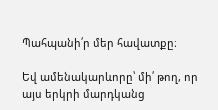Պահպանի՛ր մեր հավատքը։

Եվ ամենակարևորը՝ մի՛ թող, որ այս երկրի մարդկանց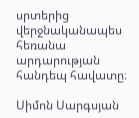սրտերից վերջնականապես հեռանա արդարության հանդեպ հավատը։

Սիմոն Սարգսյան